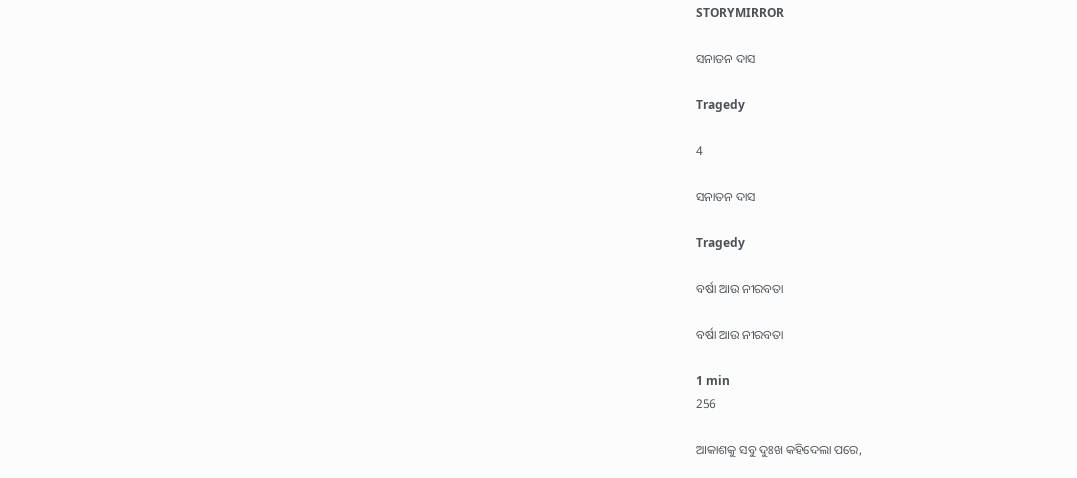STORYMIRROR

ସନାତନ ଦାସ

Tragedy

4

ସନାତନ ଦାସ

Tragedy

ବର୍ଷା ଆଉ ନୀରବତା

ବର୍ଷା ଆଉ ନୀରବତା

1 min
256

ଆକାଶକୁ ସବୁ ଦୁଃଖ କହିଦେଲା ପରେ,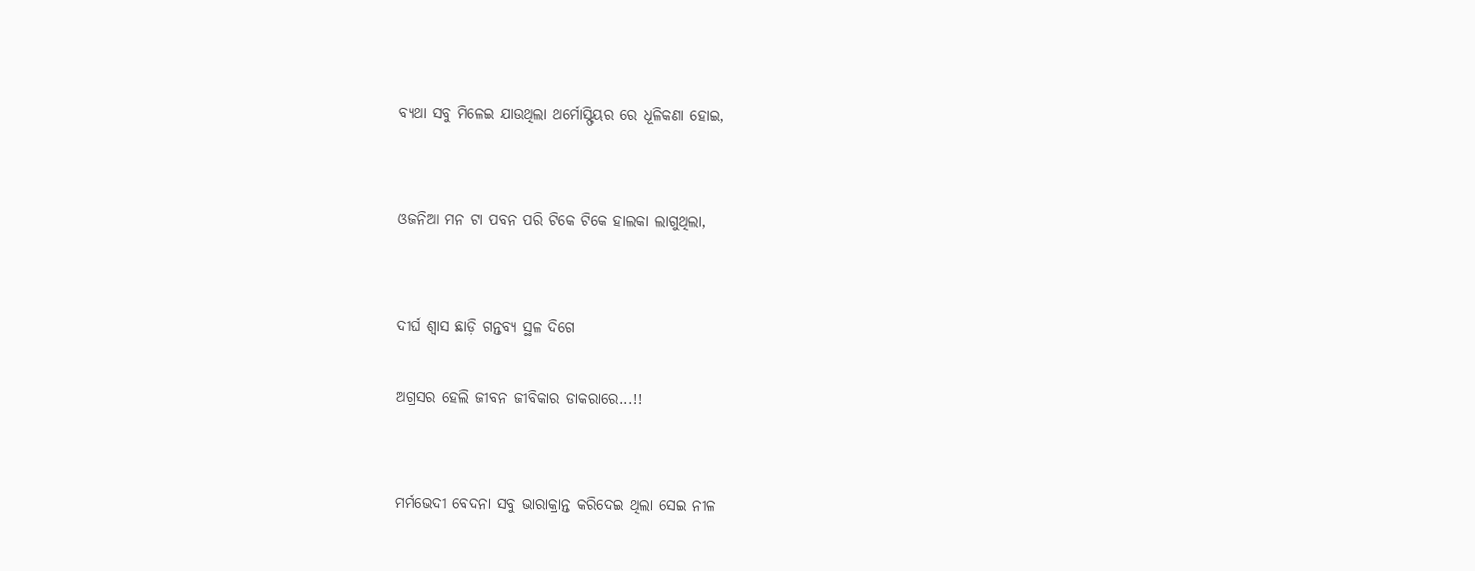ବ୍ୟଥା ସବୁ ମିଳେଇ ଯାଉଥିଲା ଥର୍ମୋସ୍ଫିୟର ରେ ଧୂଳିକଣା ହୋଇ,


ଓଜନିଆ ମନ ଟା ପବନ ପରି ଟିକେ ଟିକେ ହାଲକା ଲାଗୁଥିଲା,


ଦୀର୍ଘ ଶ୍ଵାସ ଛାଡ଼ି ଗନ୍ତବ୍ୟ ସ୍ଥଳ ଦିଗେ

ଅଗ୍ରସର ହେଲି ଜୀବନ ଜୀବିକାର ଡାକରାରେ...!!


ମର୍ମଭେଦୀ ବେଦନା ସବୁ ଭାରାକ୍ରାନ୍ତ କରିଦେଇ ଥିଲା ସେଇ ନୀଳ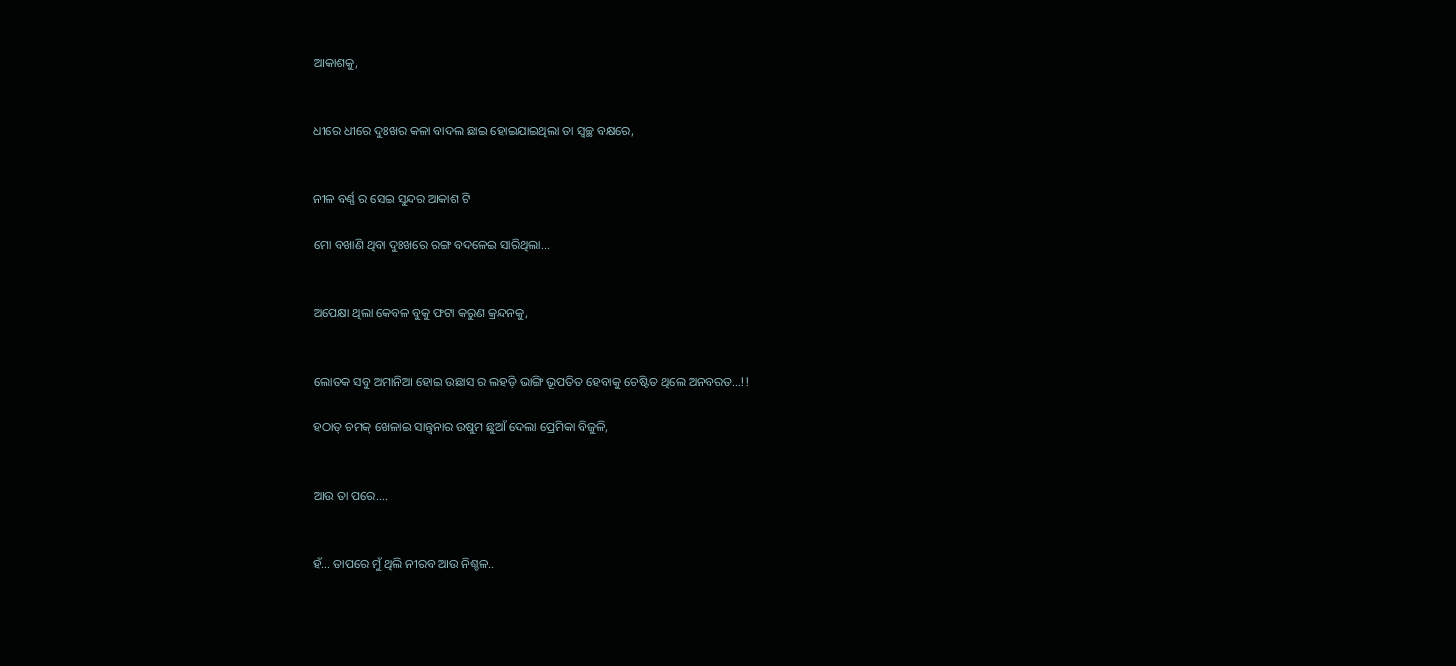ଆକାଶକୁ,


ଧୀରେ ଧୀରେ ଦୁଃଖର କଳା ବାଦଲ ଛାଇ ହୋଇଯାଇଥିଲା ତା ସ୍ୱଚ୍ଛ ବକ୍ଷରେ,


ନୀଳ ବର୍ଣ୍ଣ ର ସେଇ ସୁନ୍ଦର ଆକାଶ ଟି

ମୋ ବଖାଣି ଥିବା ଦୁଃଖରେ ରଙ୍ଗ ବଦଳେଇ ସାରିଥିଲା...


ଅପେକ୍ଷା ଥିଲା କେବଳ ବୁକୁ ଫଟା କରୁଣ କ୍ରନ୍ଦନକୁ,


ଲୋତକ ସବୁ ଅମାନିଆ ହୋଇ ଉଛାସ ର ଲହଡ଼ି ଭାଙ୍ଗି ଭୂପତିତ ହେବାକୁ ଚେଷ୍ଟିତ ଥିଲେ ଅନବରତ...!!

ହଠାତ୍ ଚମକ୍ ଖେଳାଇ ସାନ୍ତ୍ଵନାର ଉଷୁମ ଛୁଆଁ ଦେଲା ପ୍ରେମିକା ବିଜୁଳି,


ଆଉ ତା ପରେ....


ହଁ... ତାପରେ ମୁଁ ଥିଲି ନୀରବ ଆଉ ନିଶ୍ଚଳ..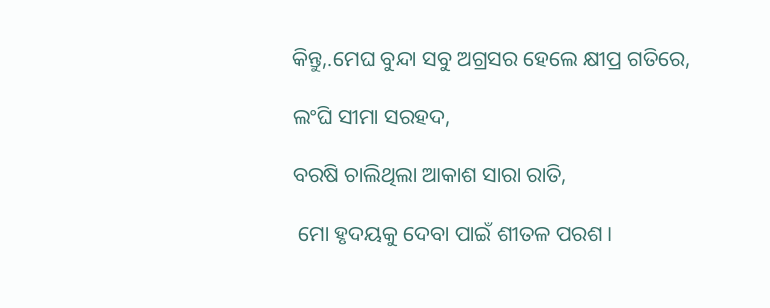କିନ୍ତୁ,.ମେଘ ବୁନ୍ଦା ସବୁ ଅଗ୍ରସର ହେଲେ କ୍ଷୀପ୍ର ଗତିରେ,

ଲଂଘି ସୀମା ସରହଦ,

ବରଷି ଚାଲିଥିଲା ଆକାଶ ସାରା ରାତି,

 ମୋ ହୃଦୟକୁ ଦେବା ପାଇଁ ଶୀତଳ ପରଶ।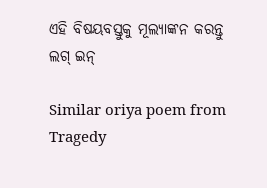ଏହି ବିଷୟବସ୍ତୁକୁ ମୂଲ୍ୟାଙ୍କନ କରନ୍ତୁ
ଲଗ୍ ଇନ୍

Similar oriya poem from Tragedy